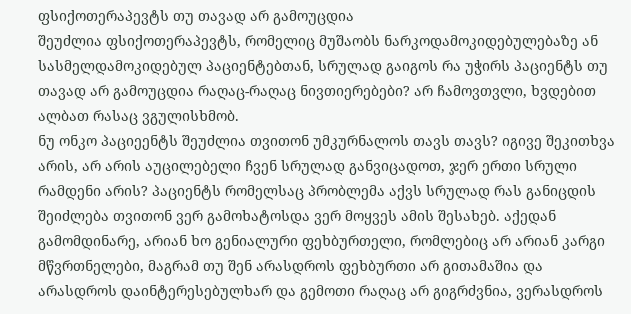ფსიქოთერაპევტს თუ თავად არ გამოუცდია
შეუძლია ფსიქოთერაპევტს, რომელიც მუშაობს ნარკოდამოკიდებულებაზე ან სასმელდამოკიდებულ პაციენტებთან, სრულად გაიგოს რა უჭირს პაციენტს თუ თავად არ გამოუცდია რაღაც-რაღაც ნივთიერებები? არ ჩამოვთვლი, ხვდებით ალბათ რასაც ვგულისხმობ.
ნუ ონკო პაციეენტს შეუძლია თვითონ უმკურნალოს თავს თავს? იგივე შეკითხვა არის, არ არის აუცილებელი ჩვენ სრულად განვიცადოთ, ჯერ ერთი სრული რამდენი არის? პაციენტს რომელსაც პრობლემა აქვს სრულად რას განიცდის შეიძლება თვითონ ვერ გამოხატოსდა ვერ მოყვეს ამის შესახებ. აქედან გამომდინარე, არიან ხო გენიალური ფეხბურთელი, რომლებიც არ არიან კარგი მწვრთნელები, მაგრამ თუ შენ არასდროს ფეხბურთი არ გითამაშია და არასდროს დაინტერესებულხარ და გემოთი რაღაც არ გიგრძვნია, ვერასდროს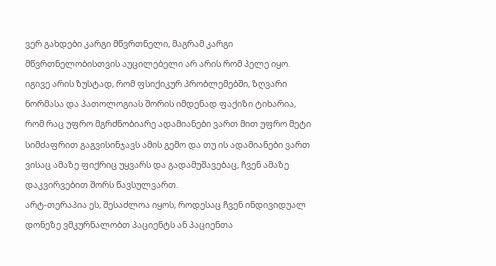ვერ გახდები კარგი მწვრთნელი, მაგრამ კარგი მწვრთნელობისთვის აუცილებელი არ არის რომ პელე იყო. იგივე არის ზუსტად, რომ ფსიქიკურ პრობლემებში, ზღვარი ნორმასა და პათოლოგიას შორის იმდენად ფაქიზი ტიხარია, რომ რაც უფრო მგრძნობიარე ადამიანები ვართ მით უფრო მეტი სიმძაფრით გაგვისინჯავს ამის გემო და თუ ის ადამიანები ვართ ვისაც ამაზე ფიქრიც უყვარს და გადამუშავებაც, ჩვენ ამაზე დაკვირვებით შორს წავსულვართ.
არტ-თერაპია ეს, შესაძლოა იყოს, როდესაც ჩვენ ინდივიდუალ დონეზე ვმკურნალობთ პაციენტს ან პაციენთა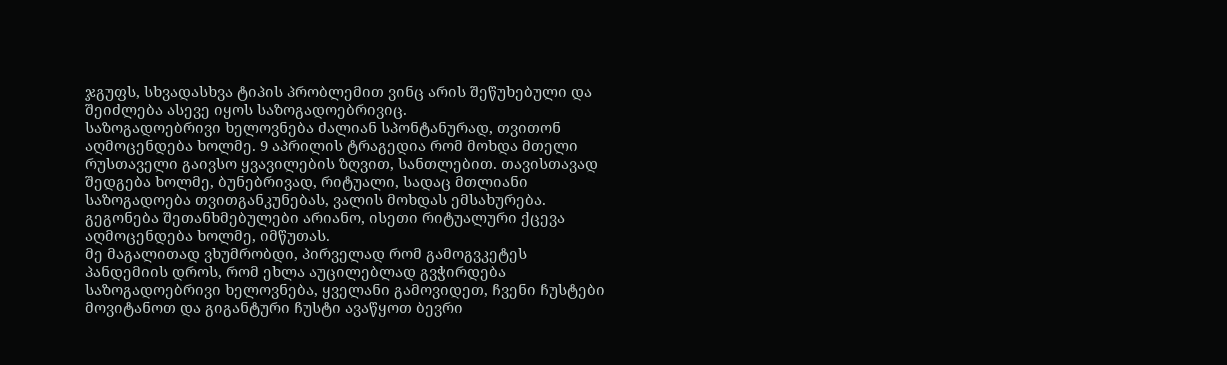ჯგუფს, სხვადასხვა ტიპის პრობლემით ვინც არის შეწუხებული და შეიძლება ასევე იყოს საზოგადოებრივიც.
საზოგადოებრივი ხელოვნება ძალიან სპონტანურად, თვითონ აღმოცენდება ხოლმე. 9 აპრილის ტრაგედია რომ მოხდა მთელი რუსთაველი გაივსო ყვავილების ზღვით, სანთლებით. თავისთავად შედგება ხოლმე, ბუნებრივად, რიტუალი, სადაც მთლიანი საზოგადოება თვითგანკუნებას, ვალის მოხდას ემსახურება. გეგონება შეთანხმებულები არიანო, ისეთი რიტუალური ქცევა აღმოცენდება ხოლმე, იმწუთას.
მე მაგალითად ვხუმრობდი, პირველად რომ გამოგვკეტეს პანდემიის დროს, რომ ეხლა აუცილებლად გვჭირდება საზოგადოებრივი ხელოვნება, ყველანი გამოვიდეთ, ჩვენი ჩუსტები მოვიტანოთ და გიგანტური ჩუსტი ავაწყოთ ბევრი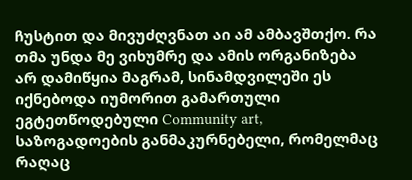ჩუსტით და მივუძღვნათ აი ამ ამბავშთქო. რა თმა უნდა მე ვიხუმრე და ამის ორგანიზება არ დამიწყია მაგრამ, სინამდვილეში ეს იქნებოდა იუმორით გამართული ეგტეთწოდებული Community art, საზოგადოების განმაკურნებელი, რომელმაც რაღაც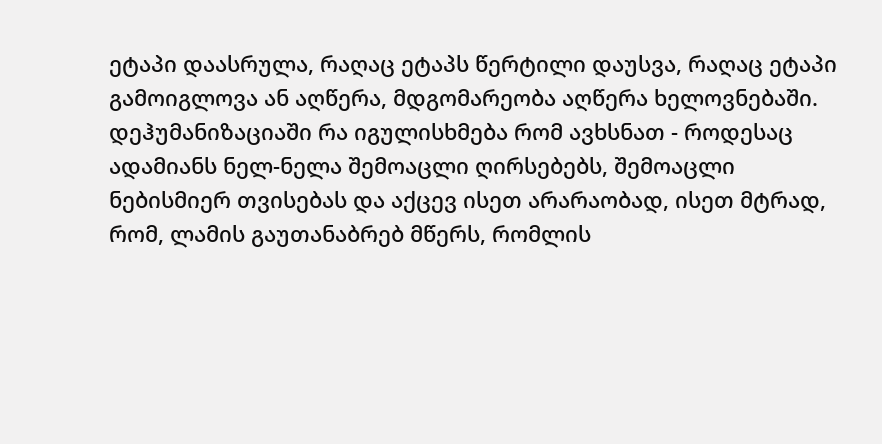ეტაპი დაასრულა, რაღაც ეტაპს წერტილი დაუსვა, რაღაც ეტაპი გამოიგლოვა ან აღწერა, მდგომარეობა აღწერა ხელოვნებაში.
დეჰუმანიზაციაში რა იგულისხმება რომ ავხსნათ - როდესაც ადამიანს ნელ-ნელა შემოაცლი ღირსებებს, შემოაცლი ნებისმიერ თვისებას და აქცევ ისეთ არარაობად, ისეთ მტრად, რომ, ლამის გაუთანაბრებ მწერს, რომლის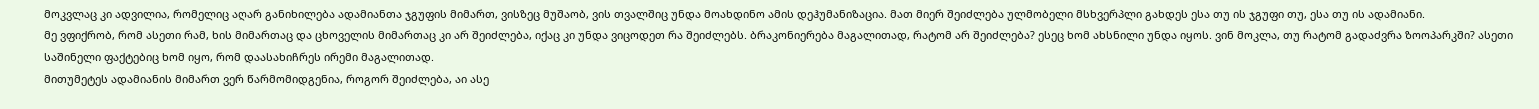მოკვლაც კი ადვილია, რომელიც აღარ განიხილება ადამიანთა ჯგუფის მიმართ, ვისზეც მუშაობ, ვის თვალშიც უნდა მოახდინო ამის დეჰუმანიზაცია. მათ მიერ შეიძლება ულმობელი მსხვერპლი გახდეს ესა თუ ის ჯგუფი თუ, ესა თუ ის ადამიანი.
მე ვფიქრობ, რომ ასეთი რამ, ხის მიმართაც და ცხოველის მიმართაც კი არ შეიძლება, იქაც კი უნდა ვიცოდეთ რა შეიძლებს. ბრაკონიერება მაგალითად, რატომ არ შეიძლება? ესეც ხომ ახსნილი უნდა იყოს. ვინ მოკლა, თუ რატომ გადაძვრა ზოოპარკში? ასეთი საშინელი ფაქტებიც ხომ იყო, რომ დაასახიჩრეს ირემი მაგალითად.
მითუმეტეს ადამიანის მიმართ ვერ წარმომიდგენია, როგორ შეიძლება, აი ასე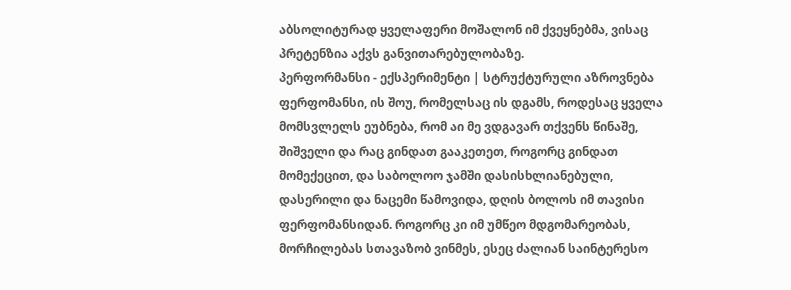აბსოლიტურად ყველაფერი მოშალონ იმ ქვეყნებმა, ვისაც პრეტენზია აქვს განვითარებულობაზე.
პერფორმანსი - ექსპერიმენტი | სტრუქტურული აზროვნება
ფერფომანსი, ის შოუ, რომელსაც ის დგამს, როდესაც ყველა მომსვლელს ეუბნება, რომ აი მე ვდგავარ თქვენს წინაშე, შიშველი და რაც გინდათ გააკეთეთ, როგორც გინდათ მომექეცით, და საბოლოო ჯამში დასისხლიანებული, დასერილი და ნაცემი წამოვიდა, დღის ბოლოს იმ თავისი ფერფომანსიდან. როგორც კი იმ უმწეო მდგომარეობას, მორჩილებას სთავაზობ ვინმეს, ესეც ძალიან საინტერესო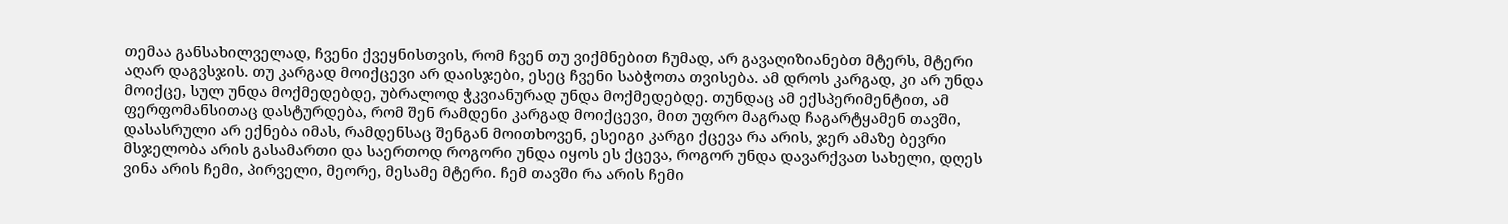თემაა განსახილველად, ჩვენი ქვეყნისთვის, რომ ჩვენ თუ ვიქმნებით ჩუმად, არ გავაღიზიანებთ მტერს, მტერი აღარ დაგვსჯის. თუ კარგად მოიქცევი არ დაისჯები, ესეც ჩვენი საბჭოთა თვისება. ამ დროს კარგად, კი არ უნდა მოიქცე, სულ უნდა მოქმედებდე, უბრალოდ ჭკვიანურად უნდა მოქმედებდე. თუნდაც ამ ექსპერიმენტით, ამ ფერფომანსითაც დასტურდება, რომ შენ რამდენი კარგად მოიქცევი, მით უფრო მაგრად ჩაგარტყამენ თავში, დასასრული არ ექნება იმას, რამდენსაც შენგან მოითხოვენ, ესეიგი კარგი ქცევა რა არის, ჯერ ამაზე ბევრი მსჯელობა არის გასამართი და საერთოდ როგორი უნდა იყოს ეს ქცევა, როგორ უნდა დავარქვათ სახელი, დღეს ვინა არის ჩემი, პირველი, მეორე, მესამე მტერი. ჩემ თავში რა არის ჩემი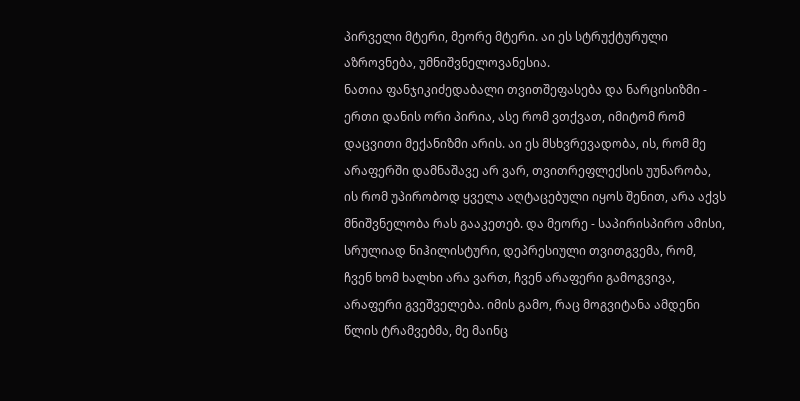პირველი მტერი, მეორე მტერი. აი ეს სტრუქტურული აზროვნება, უმნიშვნელოვანესია.
ნათია ფანჯიკიძედაბალი თვითშეფასება და ნარცისიზმი - ერთი დანის ორი პირია, ასე რომ ვთქვათ, იმიტომ რომ დაცვითი მექანიზმი არის. აი ეს მსხვრევადობა, ის, რომ მე არაფერში დამნაშავე არ ვარ, თვითრეფლექსის უუნარობა, ის რომ უპირობოდ ყველა აღტაცებული იყოს შენით, არა აქვს მნიშვნელობა რას გააკეთებ. და მეორე - საპირისპირო ამისი, სრულიად ნიჰილისტური, დეპრესიული თვითგვემა, რომ, ჩვენ ხომ ხალხი არა ვართ, ჩვენ არაფერი გამოგვივა, არაფერი გვეშველება. იმის გამო, რაც მოგვიტანა ამდენი წლის ტრამვებმა, მე მაინც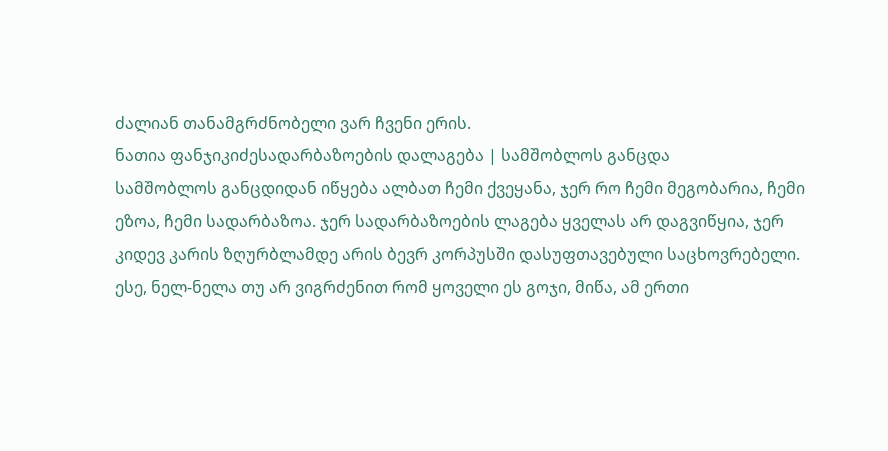ძალიან თანამგრძნობელი ვარ ჩვენი ერის.
ნათია ფანჯიკიძესადარბაზოების დალაგება | სამშობლოს განცდა
სამშობლოს განცდიდან იწყება ალბათ ჩემი ქვეყანა, ჯერ რო ჩემი მეგობარია, ჩემი ეზოა, ჩემი სადარბაზოა. ჯერ სადარბაზოების ლაგება ყველას არ დაგვიწყია, ჯერ კიდევ კარის ზღურბლამდე არის ბევრ კორპუსში დასუფთავებული საცხოვრებელი. ესე, ნელ-ნელა თუ არ ვიგრძენით რომ ყოველი ეს გოჯი, მიწა, ამ ერთი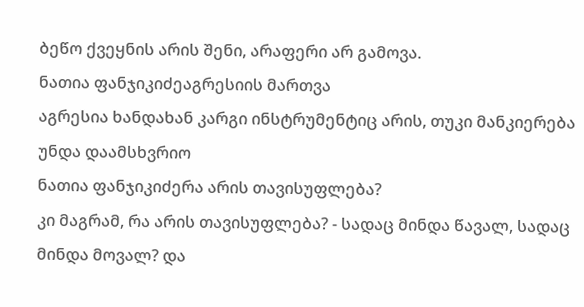ბეწო ქვეყნის არის შენი, არაფერი არ გამოვა.
ნათია ფანჯიკიძეაგრესიის მართვა
აგრესია ხანდახან კარგი ინსტრუმენტიც არის, თუკი მანკიერება უნდა დაამსხვრიო
ნათია ფანჯიკიძერა არის თავისუფლება?
კი მაგრამ, რა არის თავისუფლება? - სადაც მინდა წავალ, სადაც მინდა მოვალ? და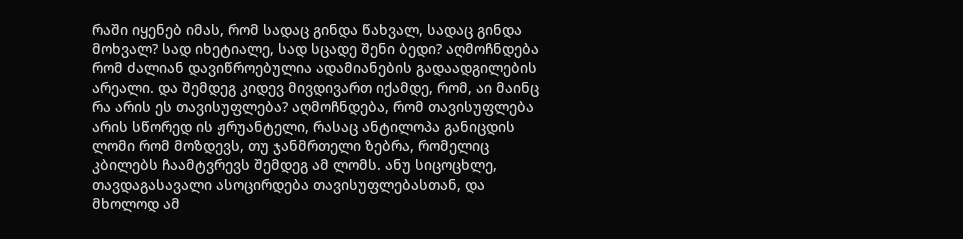რაში იყენებ იმას, რომ სადაც გინდა წახვალ, სადაც გინდა მოხვალ? სად იხეტიალე, სად სცადე შენი ბედი? აღმოჩნდება რომ ძალიან დავიწროებულია ადამიანების გადაადგილების არეალი. და შემდეგ კიდევ მივდივართ იქამდე, რომ, აი მაინც რა არის ეს თავისუფლება? აღმოჩნდება, რომ თავისუფლება არის სწორედ ის ჟრუანტელი, რასაც ანტილოპა განიცდის ლომი რომ მოზდევს, თუ ჯანმრთელი ზებრა, რომელიც კბილებს ჩაამტვრევს შემდეგ ამ ლომს. ანუ სიცოცხლე, თავდაგასავალი ასოცირდება თავისუფლებასთან, და მხოლოდ ამ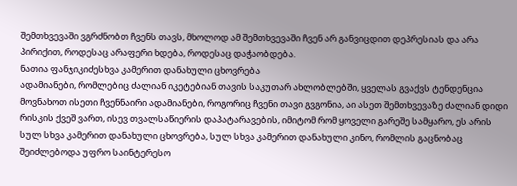შემთხვევაში ვგრძნობთ ჩვენს თავს, მხოლოდ ამ შემთხვევაში ჩვენ არ განვიცდით დეპრესიას და არა პირიქით, როდესაც არაფერი ხდება, როდესაც დაჭაობდება.
ნათია ფანჯიკიძესხვა კამერით დანახული ცხოვრება
ადამიანები, რომლებიც ძალიან იკეტებიან თავის საკუთარ ახლობლებში, ყველას გვაქვს ტენდენცია მოვნახოთ ისეთი ჩვენნაირი ადამიანები, როგორიც ჩვენი თავი გვგონია, აი ასეთ შემთხვევაზე ძალიან დიდი რისკის ქვეშ ვართ, ისევ თვალსაწიერის დაპატარავების, იმიტომ რომ ყოველი გარეშე სამყარო, ეს არის სულ სხვა კამერით დანახული ცხოვრება, სულ სხვა კამერით დანახული კინო, რომლის გაცნობაც შეიძლებოდა უფრო საინტერესო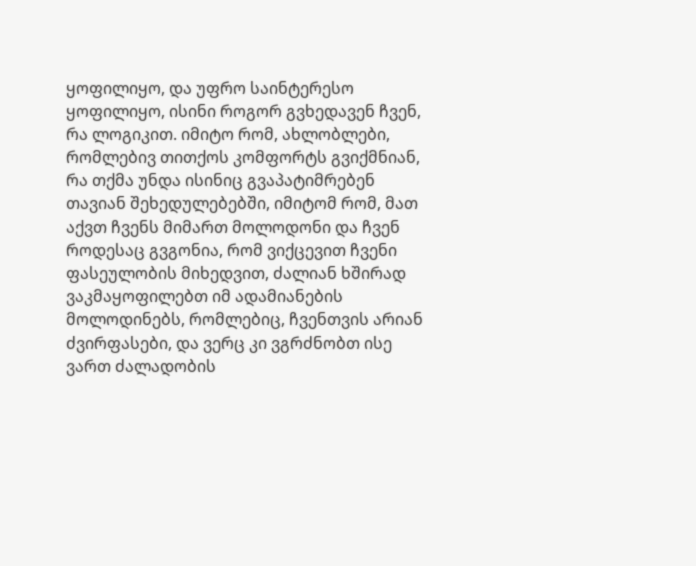ყოფილიყო, და უფრო საინტერესო ყოფილიყო, ისინი როგორ გვხედავენ ჩვენ, რა ლოგიკით. იმიტო რომ, ახლობლები, რომლებივ თითქოს კომფორტს გვიქმნიან, რა თქმა უნდა ისინიც გვაპატიმრებენ თავიან შეხედულებებში, იმიტომ რომ, მათ აქვთ ჩვენს მიმართ მოლოდონი და ჩვენ როდესაც გვგონია, რომ ვიქცევით ჩვენი ფასეულობის მიხედვით, ძალიან ხშირად ვაკმაყოფილებთ იმ ადამიანების მოლოდინებს, რომლებიც, ჩვენთვის არიან ძვირფასები, და ვერც კი ვგრძნობთ ისე ვართ ძალადობის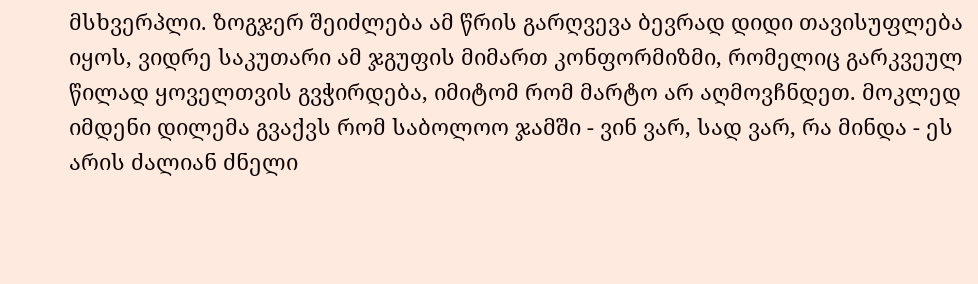მსხვერპლი. ზოგჯერ შეიძლება ამ წრის გარღვევა ბევრად დიდი თავისუფლება იყოს, ვიდრე საკუთარი ამ ჯგუფის მიმართ კონფორმიზმი, რომელიც გარკვეულ წილად ყოველთვის გვჭირდება, იმიტომ რომ მარტო არ აღმოვჩნდეთ. მოკლედ იმდენი დილემა გვაქვს რომ საბოლოო ჯამში - ვინ ვარ, სად ვარ, რა მინდა - ეს არის ძალიან ძნელი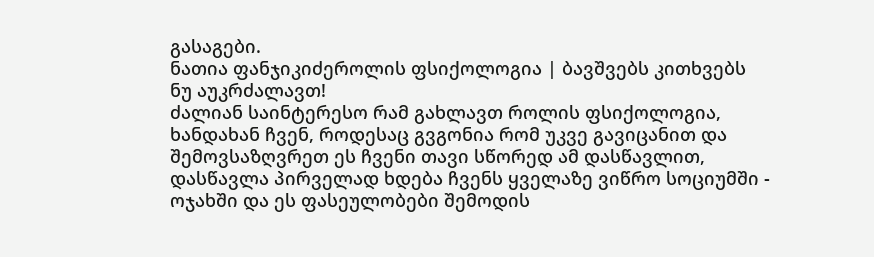გასაგები.
ნათია ფანჯიკიძეროლის ფსიქოლოგია | ბავშვებს კითხვებს ნუ აუკრძალავთ!
ძალიან საინტერესო რამ გახლავთ როლის ფსიქოლოგია, ხანდახან ჩვენ, როდესაც გვგონია რომ უკვე გავიცანით და შემოვსაზღვრეთ ეს ჩვენი თავი სწორედ ამ დასწავლით, დასწავლა პირველად ხდება ჩვენს ყველაზე ვიწრო სოციუმში - ოჯახში და ეს ფასეულობები შემოდის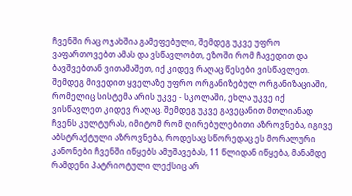ჩვენში რაც ოჯახშია გამეფებული, შემდეგ უკვე უფრო ვაფართოვებთ ამას და ვსწავლობთ, ეზოში რომ ჩავედით და ბავშვებთან ვითამაშეთ, იქ კიდევ რაღაც წესები ვისწავლეთ. შემდეგ მივედით ყველაზე უფრო ორგანიზებულ ორგანიზაციაში, რომელიც სისტემა არის უკვე - სკოლაში, ეხლა უკვე იქ ვისწავლეთ კიდევ რაღაც. შემდეგ უკვე გავეცანით მთლიანად ჩვენს კულტურას, იმიტომ რომ ღირებულებითი აზროვნება, იგივე აბსტრაქტული აზროვნება, როდესაც სწორედაც ეს მორალური კანონები ჩვენში იწყებს ამუშავებას, 11 წლიდან იწყება, მანამდე რამდენი პატრიოტული ლექსიც არ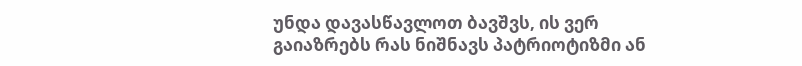უნდა დავასწავლოთ ბავშვს, ის ვერ გაიაზრებს რას ნიშნავს პატრიოტიზმი ან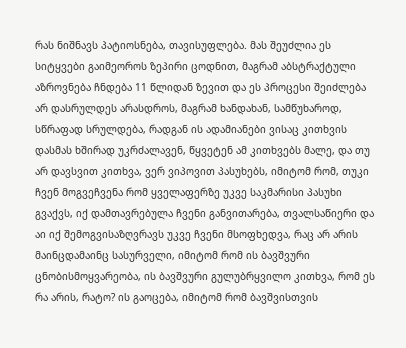რას ნიშნავს პატიოსნება, თავისუფლება. მას შეუძლია ეს სიტყვები გაიმეოროს ზეპირი ცოდნით, მაგრამ აბსტრაქტული აზროვნება ჩნდება 11 წლიდან ზევით და ეს პროცესი შეიძლება არ დასრულდეს არასდროს, მაგრამ ხანდახან, სამწუხაროდ, სწრაფად სრულდება, რადგან ის ადამიანები ვისაც კითხვის დასმას ხშირად უკრძალავენ, წყვეტენ ამ კითხვებს მალე, და თუ არ დავსვით კითხვა, ვერ ვიპოვით პასუხებს, იმიტომ რომ, თუკი ჩვენ მოგვეჩვენა რომ ყველაფერზე უკვე საკმარისი პასუხი გვაქვს, იქ დამთავრებულა ჩვენი განვითარება, თვალსაწიერი და აი იქ შემოგვისაზღვრავს უკვე ჩვენი მსოფხედვა, რაც არ არის მაინცდამაინც სასურველი, იმიტომ რომ ის ბავშვური ცნობისმოყვარეობა, ის ბავშვური გულუბრყვილო კითხვა, რომ ეს რა არის, რატო? ის გაოცება, იმიტომ რომ ბავშვისთვის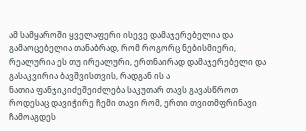ამ სამყაროში ყველაფერი ისევე დამაჯერებელია და გამაოცებელია თანაბრად, რომ როგორც ნებისმიერი, რეალურია ეს თუ ირეალური, ერთნაირად დამაჯერებელი და გასაკვირია ბავშვისთვის, რადგან ის ა
ნათია ფანჯიკიძეშეიძლება საკუთარ თავს გავასწროთ
როდესაც დავიჭირე ჩემი თავი რომ, ერთი თვითმფრინავი ჩამოაგდეს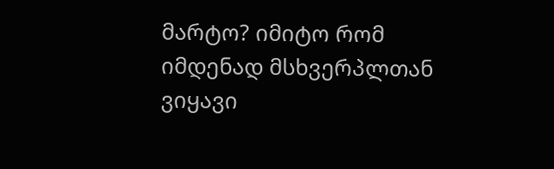მარტო? იმიტო რომ იმდენად მსხვერპლთან ვიყავი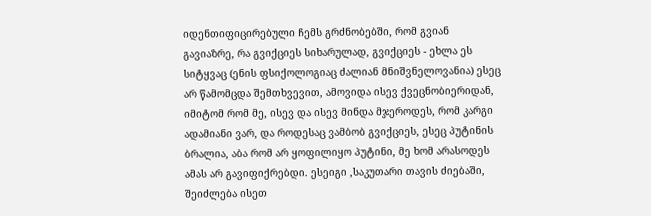იდენთიფიცირებული ჩემს გრძნობებში, რომ გვიან გავიაზრე, რა გვიქციეს სიხარულად, გვიქციეს - ეხლა ეს სიტყვაც (ენის ფსიქოლოგიაც ძალიან მნიშვნელოვანია) ესეც არ წამომცდა შემთხვევით, ამოვიდა ისევ ქვეცნობიერიდან, იმიტომ რომ მე, ისევ და ისევ მინდა მჯეროდეს, რომ კარგი ადამიანი ვარ, და როდესაც ვამბობ გვიქციეს, ესეც პუტინის ბრალია, აბა რომ არ ყოფილიყო პუტინი, მე ხომ არასოდეს ამას არ გავიფიქრებდი. ესეიგი ,საკუთარი თავის ძიებაში, შეიძლება ისეთ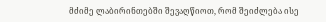მძიმე ლაბირინთებში შევაღწიოთ, რომ შეიძლება ისე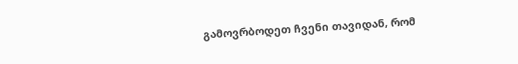გამოვრბოდეთ ჩვენი თავიდან, რომ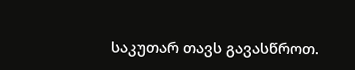საკუთარ თავს გავასწროთ.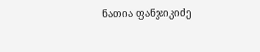ნათია ფანჯიკიძე